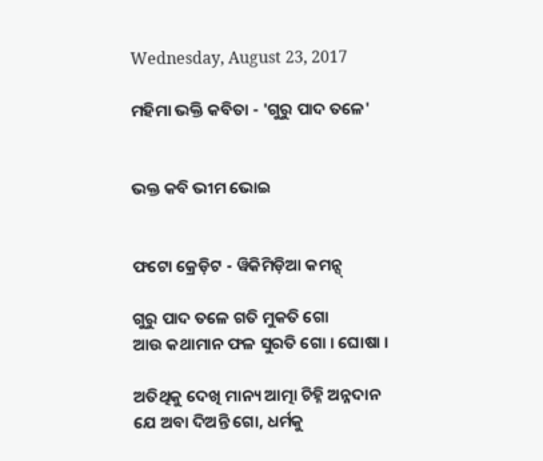Wednesday, August 23, 2017

ମହିମା ଭକ୍ତି କବିତା - 'ଗୁରୁ ପାଦ ତଳେ'


ଭକ୍ତ କବି ଭୀମ ଭୋଇ


ଫଟୋ କ୍ରେଡ଼ିଟ - ୱିକିମିଡ଼ିଆ କମନ୍ସ୍

ଗୁରୁ ପାଦ ତଳେ ଗତି ମୁକତି ଗୋ
ଆଉ କଥାମାନ ଫଳ ସୁରତି ଗୋ । ଘୋଷା ।

ଅତିଥିକୁ ଦେଖି ମାନ୍ୟ ଆତ୍ମା ଚିହ୍ନି ଅନ୍ନଦାନ
ଯେ ଅବା ଦିଅନ୍ତି ଗୋ, ଧର୍ମକୁ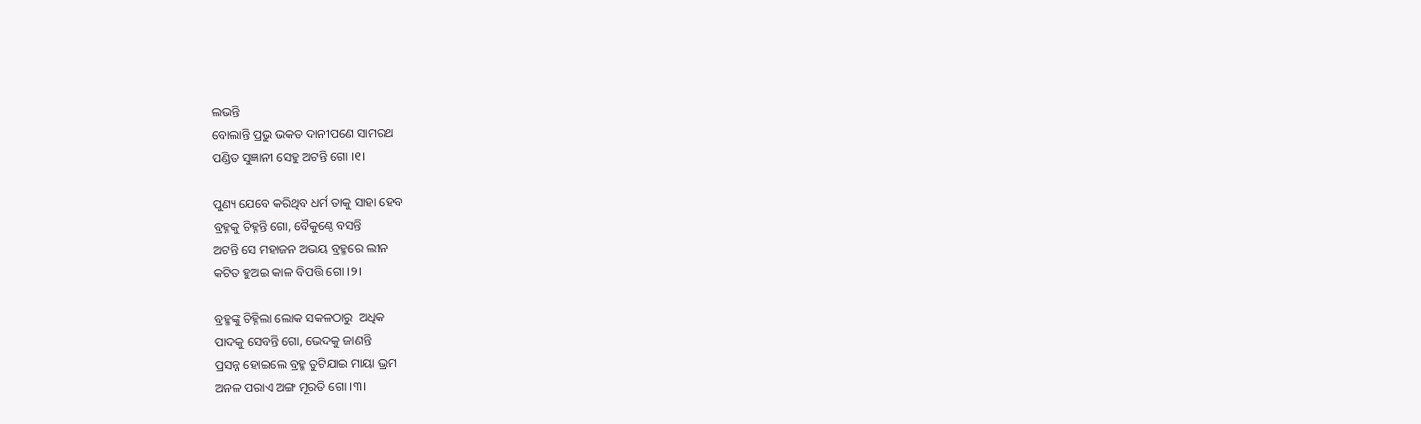ଲଭନ୍ତି
ବୋଲାନ୍ତି ପ୍ରଭୁ ଭକତ ଦାନୀପଣେ ସାମରଥ
ପଣ୍ଡିତ ସୁଜ୍ଞାନୀ ସେହୁ ଅଟନ୍ତି ଗୋ ।୧।

ପୁଣ୍ୟ ଯେବେ କରିଥିବ ଧର୍ମ ତାକୁ ସାହା ହେବ
ବ୍ରହ୍ନକୁ ଚିହ୍ନନ୍ତି ଗୋ, ବୈକୁଣ୍ଠେ ବସନ୍ତି
ଅଟନ୍ତି ସେ ମହାଜନ ଅଭୟ ବ୍ରହ୍ମରେ ଲୀନ
କଟିତ ହୁଅଇ କାଳ ବିପତ୍ତି ଗୋ ।୨।

ବ୍ରହ୍ମଙ୍କୁ ଚିହ୍ନିଲା ଲୋକ ସକଳଠାରୁ  ଅଧିକ
ପାଦକୁ ସେବନ୍ତି ଗୋ, ଭେଦକୁ ଜାଣନ୍ତି
ପ୍ରସନ୍ନ ହୋଇଲେ ବ୍ରହ୍ମ ତୁଟିଯାଇ ମାୟା ଭ୍ରମ
ଅନଳ ପରାଏ ଅଙ୍ଗ ମୂରତି ଗୋ ।୩।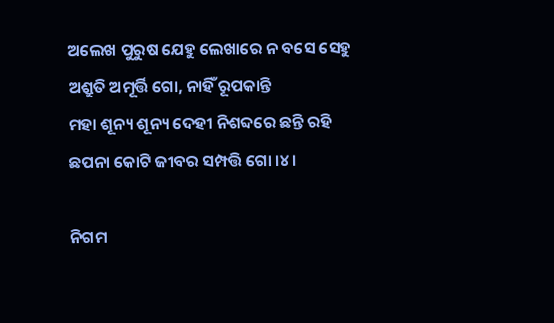ଅଲେଖ ପୁରୁଷ ଯେହୁ ଲେଖାରେ ନ ବସେ ସେହୁ
ଅଶ୍ରୁତି ଅମୂର୍ତ୍ତି ଗୋ, ନାହିଁ ରୂପକାନ୍ତି
ମହା ଶୂନ୍ୟ ଶୂନ୍ୟ ଦେହୀ ନିଶବ୍ଦରେ ଛନ୍ତି ରହି
ଛପନା କୋଟି ଜୀବର ସମ୍ପତ୍ତି ଗୋ ।୪।

ନିଗମ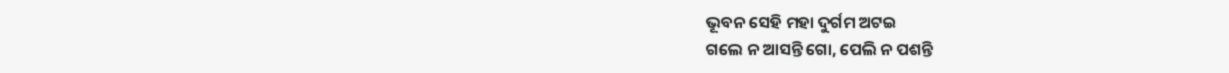ଭୂବନ ସେହି ମହା ଦୁର୍ଗମ ଅଟଇ
ଗଲେ ନ ଆସନ୍ତି ଗୋ, ପେଲି ନ ପଶନ୍ତି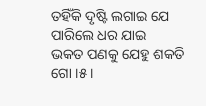ତହିଁକି ଦୃଷ୍ଟି ଲଗାଇ ଯେ ପାରିଲେ ଧର ଯାଇ
ଭକତ ପଣକୁ ଯେହୁ ଶକତି ଗୋ ।୫।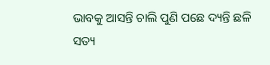ଭାବକୁ ଆସନ୍ତି ଚାଲି ପୁଣି ପଛେ ଦ୍ୟନ୍ତି ଛଳି
ସତ୍ୟ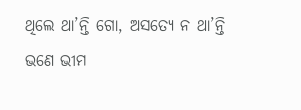ଥିଲେ ଥା’ନ୍ତି ଗୋ, ଅସତ୍ୟେ ନ ଥା’ନ୍ତି
ଭଣେ ଭୀମ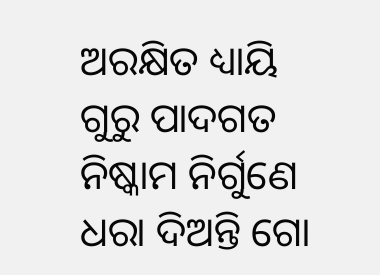ଅରକ୍ଷିତ ଧ୍ୟାୟି ଗୁରୁ ପାଦଗତ
ନିଷ୍କାମ ନିର୍ଗୁଣେ ଧରା ଦିଅନ୍ତି ଗୋ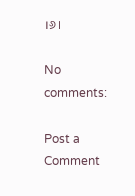।୬।

No comments:

Post a Comment